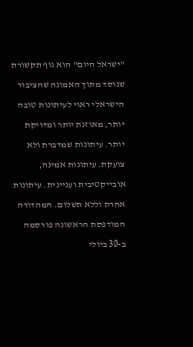"ישראל היום" הוא גוף תקשורת שנוסד מתוך האמונה שהציבור הישראלי ראוי לעיתונות טובה יותר, מאוזנת יותר ומדויקת יותר. עיתונות שמדברת ולא צועקת. עיתונות אמינה, אובייקטיבית ועניינית. עיתונות אחרת וללא תשלום. המהדורה המודפסת הראשונה פורסמה ב-30 ביולי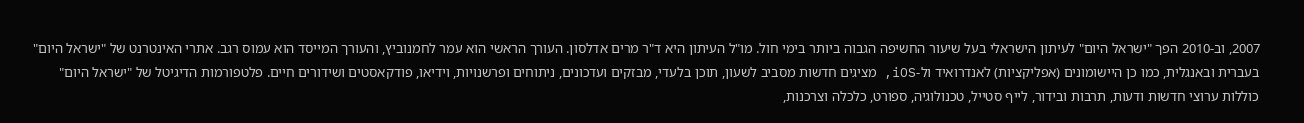2007, וב-2010 הפך "ישראל היום" לעיתון הישראלי בעל שיעור החשיפה הגבוה ביותר בימי חול. מו"ל העיתון היא ד"ר מרים אדלסון. העורך הראשי הוא עמר לחמנוביץ, והעורך המייסד הוא עמוס רגב. אתרי האינטרנט של "ישראל היום" בעברית ובאנגלית, כמו כן היישומונים (אפליקציות) לאנדרואיד ול-iOS, מציגים חדשות מסביב לשעון, תוכן בלעדי, מבזקים ועדכונים, ניתוחים ופרשנויות, וידיאו, פודקאסטים ושידורים חיים. פלטפורמות הדיגיטל של "ישראל היום" כוללות ערוצי חדשות ודעות, תרבות ובידור, לייף סטייל, טכנולוגיה, ספורט, כלכלה וצרכנות,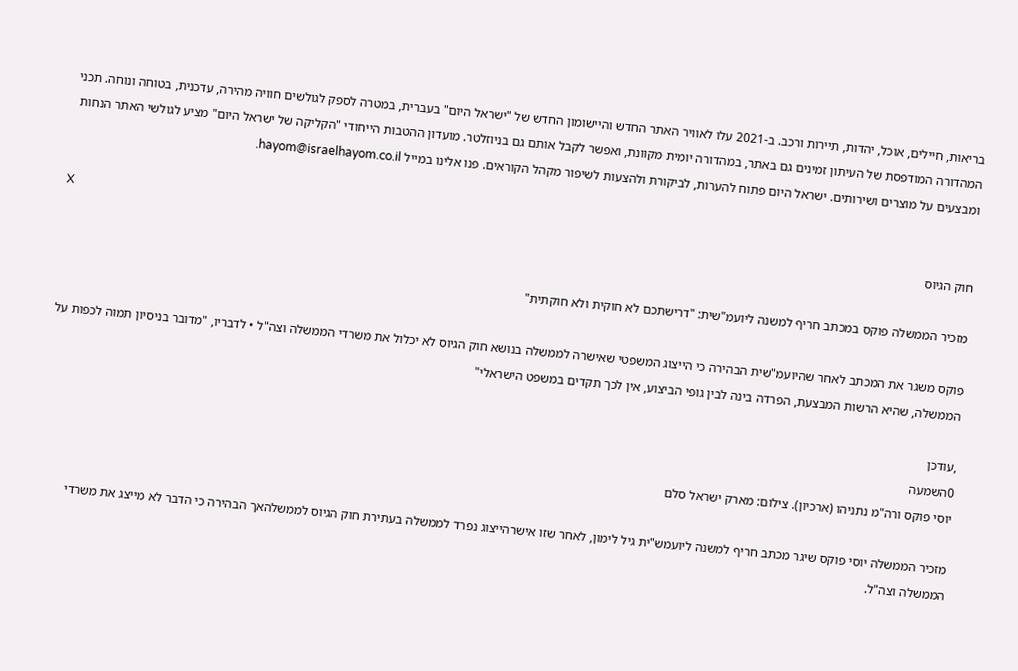בריאות, חיילים, אוכל, יהדות, תיירות ורכב. ב-2021 עלו לאוויר האתר החדש והיישומון החדש של "ישראל היום" בעברית, במטרה לספק לגולשים חוויה מהירה, עדכנית, בטוחה ונוחה. תכני המהדורה המודפסת של העיתון זמינים גם באתר, במהדורה יומית מקוונת, ואפשר לקבל אותם גם בניוזלטר. מועדון ההטבות הייחודי "הקליקה של ישראל היום" מציע לגולשי האתר הנחות ומבצעים על מוצרים ושירותים. ישראל היום פתוח להערות, לביקורת ולהצעות לשיפור מקהל הקוראים. פנו אלינו במייל hayom@israelhayom.co.il.

X
חוק הגיוס

מזכיר הממשלה פוקס במכתב חריף למשנה ליועמ"שית: "דרישתכם לא חוקית ולא חוקתית"

פוקס משגר את המכתב לאחר שהיועמ"שית הבהירה כי הייצוג המשפטי שאישרה לממשלה בנושא חוק הגיוס לא יכלול את משרדי הממשלה וצה"ל • לדבריו, "מדובר בניסיון תמוה לכפות על הממשלה, שהיא הרשות המבצעת, הפרדה בינה לבין גופי הביצוע, אין לכך תקדים במשפט הישראלי"

,עודכן
0השמעה
יוסי פוקס ורה"מ נתניהו (ארכיון). צילום: מארק ישראל סלם

מזכיר הממשלה יוסי פוקס שיגר מכתב חריף למשנה ליועמש"ית גיל לימון, לאחר שזו אישרהייצוג נפרד לממשלה בעתירת חוק הגיוס לממשלהאך הבהירה כי הדבר לא מייצג את משרדי הממשלה וצה"ל.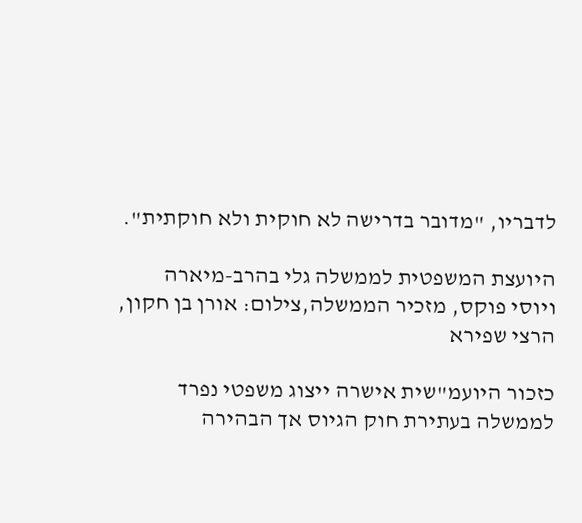לדבריו, "מדובר בדרישה לא חוקית ולא חוקתית".

היועצת המשפטית לממשלה גלי בהרב-מיארה ויוסי פוקס, מזכיר הממשלה,צילום: אורן בן חקון, הרצי שפירא

כזכור היועמ"שית אישרה ייצוג משפטי נפרד לממשלה בעתירת חוק הגיוס אך הבהירה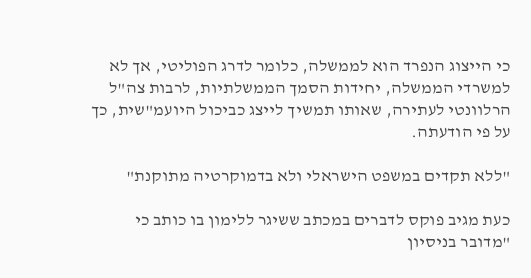כי הייצוג הנפרד הוא לממשלה, כלומר לדרג הפוליטי, אך לא למשרדי הממשלה, יחידות הסמך הממשלתיות, לרבות צה"ל הרלוונטי לעתירה, שאותו תמשיך לייצג כביכול היועמ"שית, כך על פי הודעתה.

"ללא תקדים במשפט הישראלי ולא בדמוקרטיה מתוקנת"

כעת מגיב פוקס לדברים במכתב ששיגר ללימון בו כותב כי "מדובר בניסיון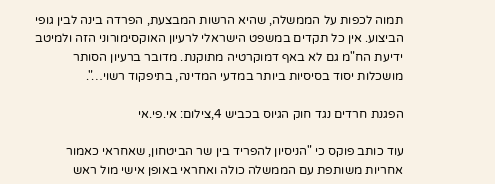תמוה לכפות על הממשלה, שהיא הרשות המבצעת, הפרדה בינה לבין גופי הביצוע. אין כל תקדים במשפט הישראלי לרעיון האוקסימורוני הזה ולמיטב ידיעת הח"מ גם לא באף דמוקרטיה מתוקנת. מדובר ברעיון הסותר מושכלות יסוד בסיסיות ביותר במדעי המדינה, בתיפקוד רשוי…".

הפגנת חרדים נגד חוק הגיוס בכביש 4,צילום: אי.פי.אי

עוד כותב פוקס כי "הניסיון להפריד בין שר הביטחון, שאחראי כאמור אחריות משותפת עם הממשלה כולה ואחראי באופן אישי מול ראש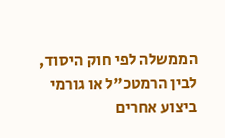הממשלה לפי חוק היסוד, לבין הרמטכ"ל או גורמי ביצוע אחרים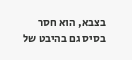בצבא, הוא חסר בסיס גם בהיבט של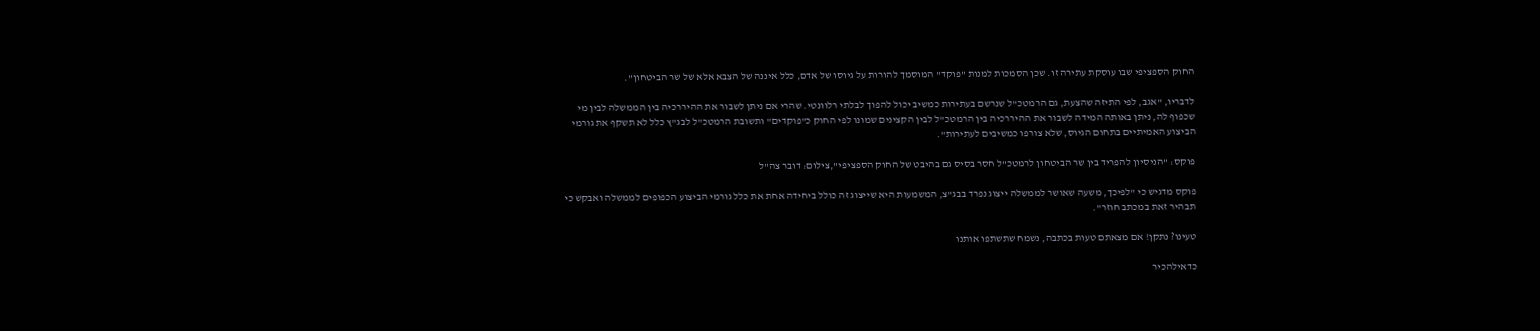החוק הספציפי שבו עוסקת עתירה זו. שכן הסמכות למנות "פוקד" המוסמך להורות על גיוסו של אדם, כלל איננה של הצבא אלא של שר הביטחון".

לדבריו, "אגב, לפי התיזה שהצעת, גם הרמטכ"ל שנרשם בעתירות כמשיב יכול להפוך לבלתי רלוונטי. שהרי אם ניתן לשבור את ההיררכיה בין הממשלה לבין מי שכפוף לה, ניתן באותה המידה לשבור את ההיררכיה בין הרמטכ"ל לבין הקצינים שמונו לפי החוק כ"פוקדים" ותשובת הרמטכ"ל לבג"ץ כלל לא תשקף את גורמי
הביצוע האמיתיים בתחום הגיוס, שלא צורפו כמשיבים לעתירות".

פוקס: "הניסיון להפריד בין שר הביטחון לרמטכ"ל חסר בסיס גם בהיבט של החוק הספציפי",צילום: דובר צה"ל

פוקס מדגיש כי "לפיכך, משעה שאושר לממשלה ייצוג נפרד בבג"צ, המשמעות היא שייצוג זה כולל ביחידה אחת את כלל גורמי הביצוע הכפופים לממשלה ואבקש כי תבהיר זאת במכתב חוזר".

טעינו? נתקן! אם מצאתם טעות בכתבה, נשמח שתשתפו אותנו

כדאילהכיר